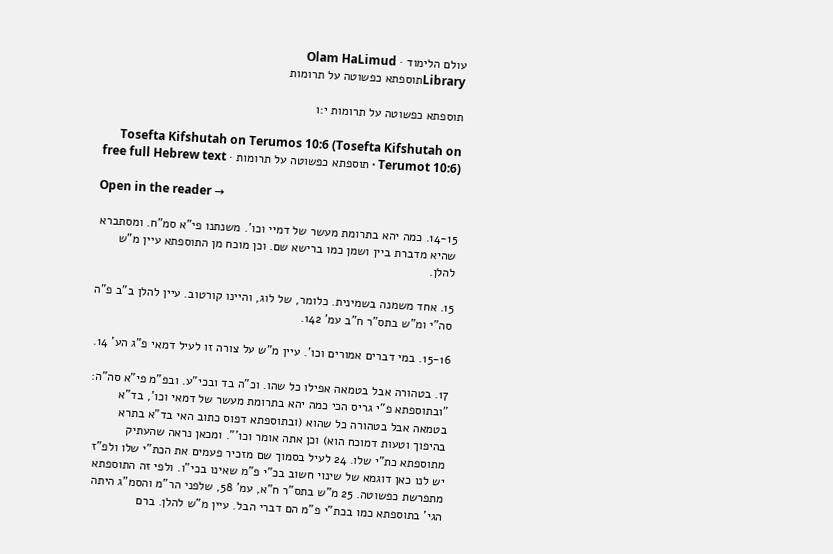עולם הלימוד · Olam HaLimud
Libraryתוספתא כפשוטה על תרומות

תוספתא כפשוטה על תרומות י:ו

Tosefta Kifshutah on Terumos 10:6 (Tosefta Kifshutah on Terumot 10:6) · תוספתא כפשוטה על תרומות · free full Hebrew text

Open in the reader →

14-15. כמה יהא בתרומת מעשר של דמיי וכו'. משנתנו פי"א סמ"ח. ומסתברא שהיא מדברת ביין ושמן כמו ברישא שם. וכן מוכח מן התוספתא עיין מ"ש להלן.

15. אחד משמנה בשמינית. כלומר, של לוג, והיינו קורטוב. עיין להלן ב"ב פ"ה סה"י ומ"ש בתס"ר ח"ב עמ' 142.

15-16. במי דברים אמורים וכו'. עיין מ"ש על צורה זו לעיל דמאי פ"ג הע' 14.

17. בטהורה אבל בטמאה אפילו כל שהו. וכ"ה בד ובכי"ע. ובפ"מ פי"א סה"ה: "ובתוספתא פ"י גריס הכי כמה יהא בתרומת מעשר של דמאי וכו', בד"א בטמאה אבל בטהורה כל שהוא (ובתוספתא דפוס כתוב האי בד"א בתרא בהיפוך וטעות דמוכח הוא) וכן אתה אומר וכו'". ומכאן נראה שהעתיק מתוספתא כת"י שלו. 24 לעיל בסמוך שם מזכיר פעמים את הכת"י שלו ולפ"ז יש לנו כאן דוגמא של שינוי חשוב בכ"י פ"מ שאינו בכי"ו. ולפי זה התוספתא מתפרשת כפשוטה. 25 מ"ש בתס"ר ח"א, עמ' 58, שלפני הר"מ והסמ"ג היתה הגי' בתוספתא כמו בכת"י פ"מ הם דברי הבל. עיין מ"ש להלן. ברם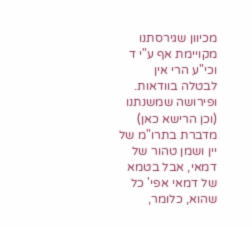מכיוון שגירסתנו מקויימת אף ע"י ד וכי"ע הרי אין לבטלה בוודאות. ופירושה שמשנתנו (וכן הרישא כאן) מדברת בתרו"מ של יין ושמן טהור של דמאי, אבל בטמא של דמאי אפי' כל שהוא, כלומר,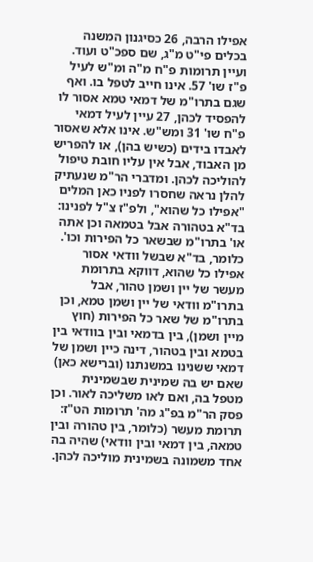אפילו הרבה, 26 כסיגנון המשנה בכלים פי"ט מ"ג, שם ספכ"ט ועוד. ועיין תרומות פ"ח מ"ה ומ"ש לעיל פ"ז שו' 57. אינו חייב לטפל בו. ואף שגם בתרו"מ של דמאי טמא אסור לו להפסיד לכהן, 27 עיין לעיל דמאי פ"ח שו' 31 ומש"ש. אינו אלא שאסור לאבדו בידים (כשיש בהן), או להפריש מן האבוד, אבל אין עליו חובת טיפול להוליכה לכהן. ומדברי הר"מ שנעתיק להלן נראה שחסרו לפניו כאן המלים "אפילו כל שהוא", ולפ"ז צ"ל לפנינו: בד"א בטהורה אבל בטמאה וכן אתה או' בתרו"מ שבשאר כל הפירות וכו'. כלומר, בד"א שבשל וודאי אסור אפילו כל שהוא, דווקא בתרומת מעשר של יין ושמן טהור, אבל בתרו"מ וודאי של יין ושמן טמא, וכן בתרו"מ של שאר כל הפירות (חוץ מיין ושמן), בין בדמאי ובין בוודאי בין בטמא ובין בטהור, דינה כיין ושמן של דמאי ששנינו במשנתנו (וברישא כאן) שאם יש בה שמינית שבשמינית מטפל בה, ואם לאו משליכה לאור. וכן פסק הר"מ בפ"ג מה' תרומות הט"ז: תרומת מעשר (כלומר, בין טהורה ובין טמאה, בין דמאי ובין וודאי) שהיה בה אחד משמונה בשמינית מוליכה לכהן.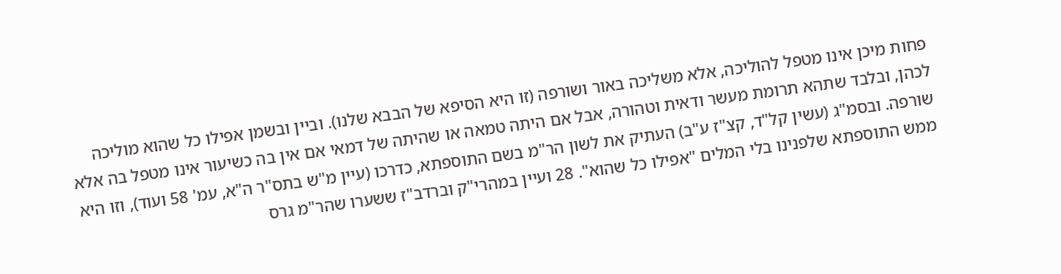פחות מיכן אינו מטפל להוליכה, אלא משליכה באור ושורפה (זו היא הסיפא של הבבא שלנו). וביין ובשמן אפילו כל שהוא מוליכה לכהן, ובלבד שתהא תרומת מעשר ודאית וטהורה, אבל אם היתה טמאה או שהיתה של דמאי אם אין בה כשיעור אינו מטפל בה אלא שורפה. ובסמ"ג (עשין קל"ד, קצ"ז ע"ב) העתיק את לשון הר"מ בשם התוספתא, כדרכו (עיין מ"ש בתס"ר ה"א, עמ' 58 ועוד), וזו היא ממש התוספתא שלפנינו בלי המלים "אפילו כל שהוא". 28 ועיין במהרי"ק וברדב"ז ששערו שהר"מ גרס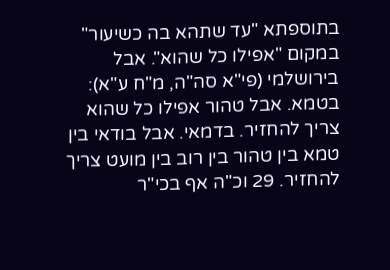בתוספתא "עד שתהא בה כשיעור" במקום "אפילו כל שהוא". אבל בירושלמי (פי"א סה"ה, מ"ח ע"א): בטמא. אבל טהור אפילו כל שהוא צריך להחזיר. בדמאי. אבל בודאי בין טמא בין טהור בין רוב בין מועט צריך להחזיר. 29 וכ"ה אף בכי"ר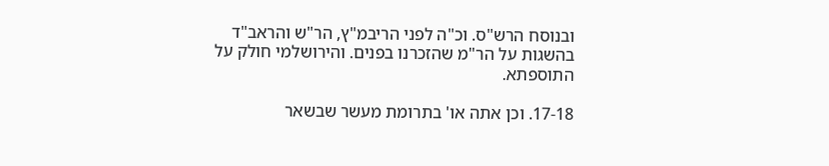ובנוסח הרש"ס. וכ"ה לפני הריבמ"ץ, הר"ש והראב"ד בהשגות על הר"מ שהזכרנו בפנים. והירושלמי חולק על התוספתא.

17-18. וכן אתה או' בתרומת מעשר שבשאר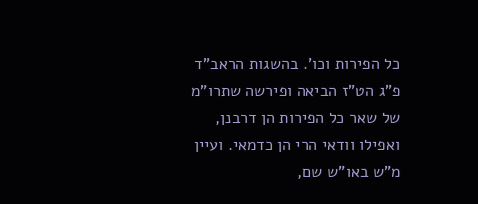כל הפירות וכו'. בהשגות הראב"ד פ"ג הט"ז הביאה ופירשה שתרו"מ של שאר כל הפירות הן דרבנן, ואפילו וודאי הרי הן כדמאי. ועיין מ"ש באו"ש שם,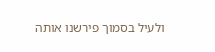ולעיל בסמוך פירשנו אותה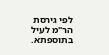לפי גירסת הר"מ לעיל בתוספתא.